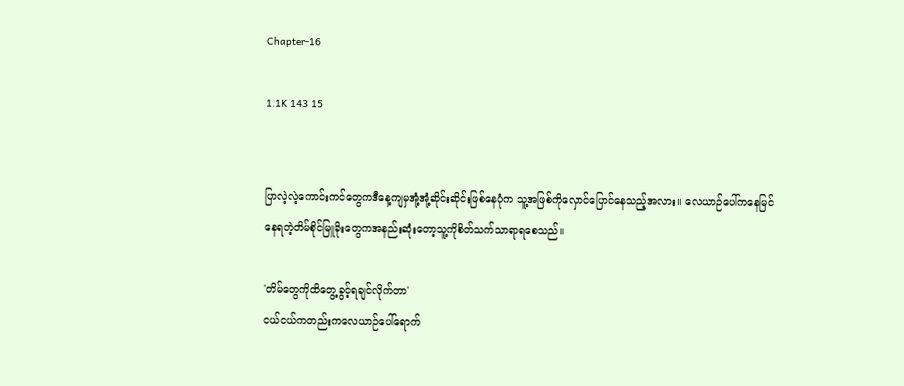Chapter-16

1.1K 143 15


ပြာလဲ့လဲ့ကောင်းကင်တွေကဒီနေ့ကျမှအုံ့အုံ့ဆိုင်းဆိုင်းဖြစ်နေပုံက သူ့အဖြစ်ကိုလှောင်ပြောင်နေသည့်အလား။ လေယာဉ်ပေါ်ကနေမြင်နေရတဲ့တိမ်စိုင်မြူခိုးတွေကအနည်းဆုံးတော့သူ့ကိုစိတ်သက်သာရာရစေသည်။

'တိမ်တွေကိုထိတွေ့ခွင့်ရချင်လိုက်တာ'
ငယ်ငယ်ကတည်းကလေယာဉ်ပေါ်ရောက်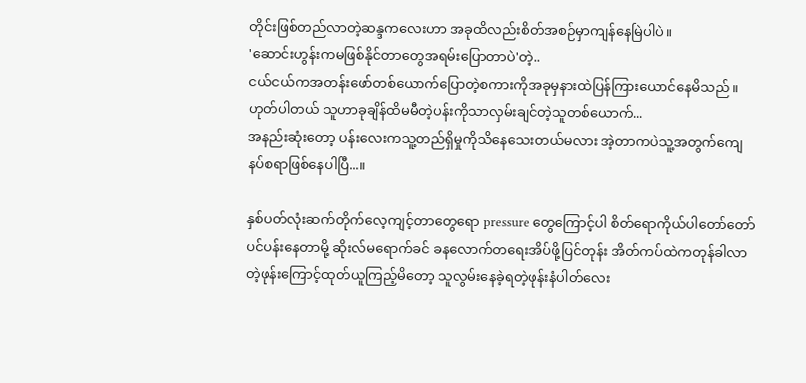တိုင်းဖြစ်တည်လာတဲ့ဆန္ဒကလေးဟာ အခုထိလည်းစိတ်အစဉ်မှာကျန်နေမြဲပါပဲ။
'ဆောင်းဟွန်းကမဖြစ်နိုင်တာတွေအရမ်းပြောတာပဲ'တဲ့..
ငယ်ငယ်ကအတန်းဖော်တစ်ယောက်ပြောတဲ့စကားကိုအခုမှနားထဲပြန်ကြားယောင်နေမိသည်။
ဟုတ်ပါတယ် သူဟာခုချိန်ထိမမီတဲ့ပန်းကိုသာလှမ်းချင်တဲ့သူတစ်ယောက်...
အနည်းဆုံးတော့ ပန်းလေးကသူ့တည်ရှိမှုကိုသိနေသေးတယ်မလား အဲ့တာကပဲသူ့အတွက်ကျေနပ်စရာဖြစ်နေပါပြီ...။

နှစ်ပတ်လုံးဆက်တိုက်လေ့ကျင့်တာတွေရော pressure တွေကြောင့်ပါ စိတ်ရောကိုယ်ပါတော်တော်ပင်ပန်းနေတာမို့ ဆိုးလ်မရောက်ခင် ခနလောက်တရေးအိပ်ဖို့ပြင်တုန်း အိတ်ကပ်ထဲကတုန်ခါလာတဲ့ဖုန်းကြောင့်ထုတ်ယူကြည့်မိတော့ သူလွမ်းနေခဲ့ရတဲ့ဖုန်းနံပါတ်လေး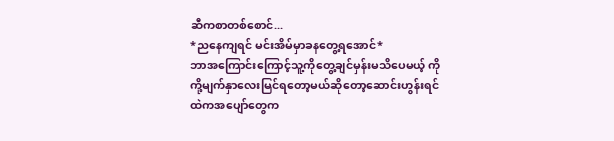ဆီကစာတစ်စောင်...
*ညနေကျရင် မင်းအိမ်မှာခနတွေ့ရအောင်*
ဘာအကြောင်းကြောင့်သူ့ကိုတွေ့ချင်မှန်းမသိပေမယ့် ကိုကို့မျက်နှာလေးမြင်ရတော့မယ်ဆိုတော့ဆောင်းဟွန်းရင်ထဲကအပျော်တွေက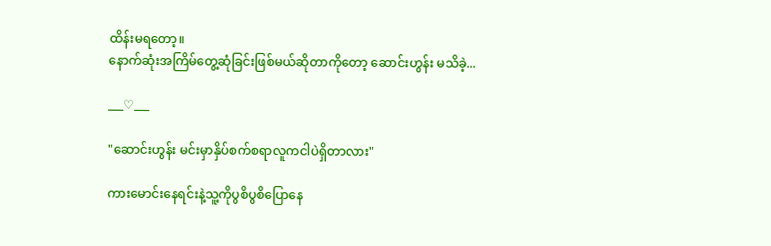ထိန်းမရတော့။
နောက်ဆုံးအကြိမ်တွေ့ဆုံခြင်းဖြစ်မယ်ဆိုတာကိုတော့ ဆောင်းဟွန်း မသိခဲ့...

___♡___

"ဆောင်းဟွန်း မင်းမှာနှိပ်စက်စရာလူကငါပဲရှိတာလား"

ကားမောင်းနေရင်းနဲ့သူ့ကိုပွစိပွစိပြောနေ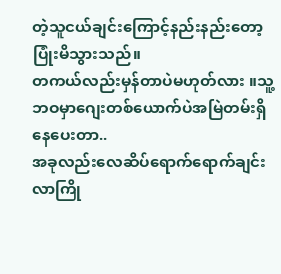တဲ့သူငယ်ချင်းကြောင့်နည်းနည်းတော့ပြုံးမိသွားသည်။
တကယ်လည်းမှန်တာပဲမဟုတ်လား ။သူ့ဘဝမှာဂျေးတစ်ယောက်ပဲအမြဲတမ်းရှိနေပေးတာ..
အခုလည်းလေဆိပ်ရောက်ရောက်ချင်း လာကြို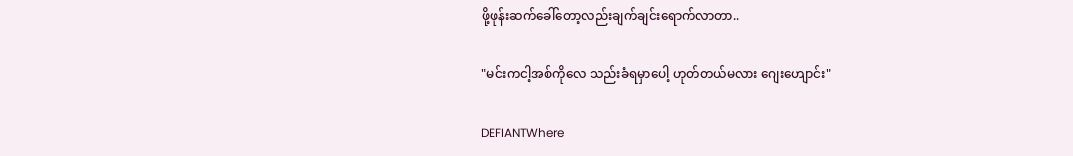ဖို့ဖုန်းဆက်ခေါ်တော့လည်းချက်ချင်းရောက်လာတာ..

"မင်းကငါ့အစ်ကိုလေ သည်းခံရမှာပေါ့ ဟုတ်တယ်မလား ဂျေးဟျောင်း"

DEFIANTWhere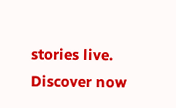stories live. Discover now